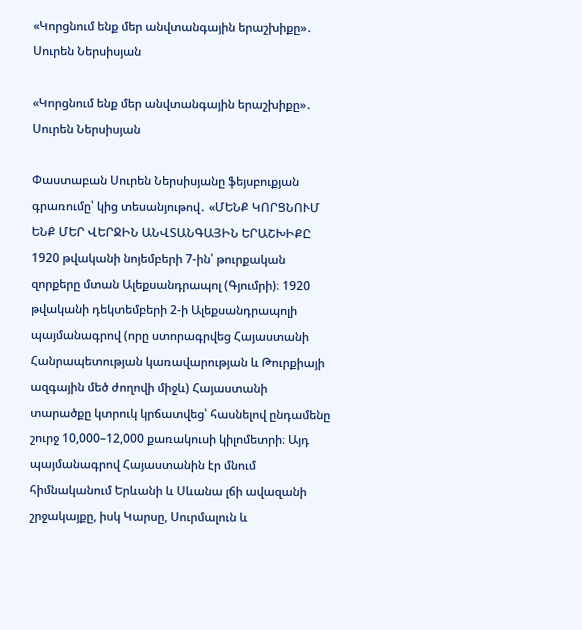«Կորցնում ենք մեր անվտանգային երաշխիքը»․ Սուրեն Ներսիսյան

«Կորցնում ենք մեր անվտանգային երաշխիքը»․ Սուրեն Ներսիսյան

Փաստաբան Սուրեն Ներսիսյանը ֆեյսբուքյան գրառումը՝ կից տեսանյութով․ «ՄԵՆՔ ԿՈՐՑՆՈՒՄ ԵՆՔ ՄԵՐ ՎԵՐՋԻՆ ԱՆՎՏԱՆԳԱՅԻՆ ԵՐԱՇԽԻՔԸ
1920 թվականի նոյեմբերի 7-ին՝ թուրքական զորքերը մտան Ալեքսանդրապոլ (Գյումրի)։ 1920 թվականի դեկտեմբերի 2-ի Ալեքսանդրապոլի պայմանագրով (որը ստորագրվեց Հայաստանի Հանրապետության կառավարության և Թուրքիայի ազգային մեծ ժողովի միջև) Հայաստանի տարածքը կտրուկ կրճատվեց՝ հասնելով ընդամենը շուրջ 10,000–12,000 քառակուսի կիլոմետրի։ Այդ պայմանագրով Հայաստանին էր մնում հիմնականում Երևանի և Սևանա լճի ավազանի շրջակայքը, իսկ Կարսը, Սուրմալուն և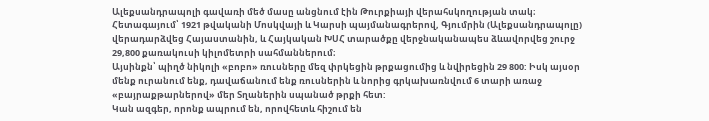Ալեքսանդրապոլի գավառի մեծ մասը անցնում էին Թուրքիայի վերահսկողության տակ։ Հետագայում՝ 1921 թվականի Մոսկվայի և Կարսի պայմանագրերով, Գյումրին (Ալեքսանդրապոլը) վերադարձվեց Հայաստանին, և Հայկական ԽՍՀ տարածքը վերջնականապես ձևավորվեց շուրջ 29,800 քառակուսի կիլոմետրի սահմաններում։
Այսինքն՝ պիղծ նիկոլի «բոբո» ռուսները մեզ փրկեցին թրքացումից և նվիրեցին 29 800: Իսկ այսօր մենք ուրանում ենք, դավաճանում ենք ռուսներին և նորից գրկախառնվում 6 տարի առաջ «բայրաքթարներով» մեր Տղաներին սպանած թրքի հետ:
Կան ազգեր, որոնք ապրում են, որովհետև հիշում են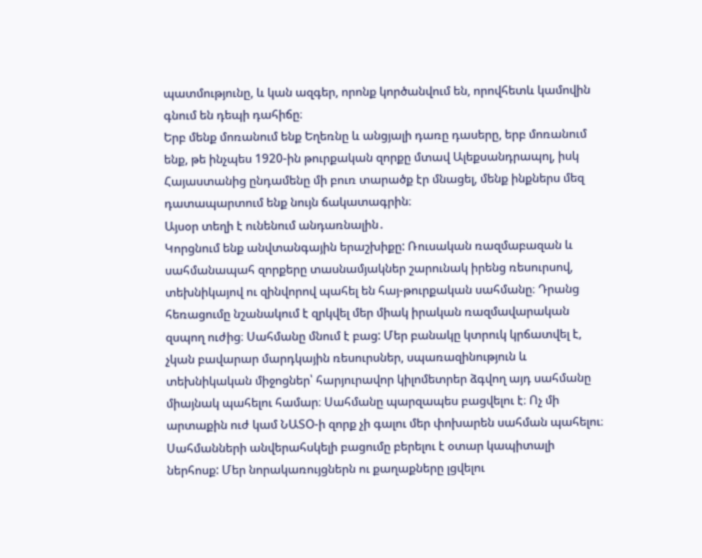պատմությունը, և կան ազգեր, որոնք կործանվում են, որովհետև կամովին գնում են դեպի դահիճը։
Երբ մենք մոռանում ենք Եղեռնը և անցյալի դառը դասերը, երբ մոռանում ենք, թե ինչպես 1920-ին թուրքական զորքը մտավ Ալեքսանդրապոլ, իսկ Հայաստանից ընդամենը մի բուռ տարածք էր մնացել, մենք ինքներս մեզ դատապարտում ենք նույն ճակատագրին։
Այսօր տեղի է ունենում անդառնալին․
Կորցնում ենք անվտանգային երաշխիքը: Ռուսական ռազմաբազան և սահմանապահ զորքերը տասնամյակներ շարունակ իրենց ռեսուրսով, տեխնիկայով ու զինվորով պահել են հայ-թուրքական սահմանը։ Դրանց հեռացումը նշանակում է զրկվել մեր միակ իրական ռազմավարական զսպող ուժից։ Սահմանը մնում է բաց: Մեր բանակը կտրուկ կրճատվել է, չկան բավարար մարդկային ռեսուրսներ, սպառազինություն և տեխնիկական միջոցներ՝ հարյուրավոր կիլոմետրեր ձգվող այդ սահմանը միայնակ պահելու համար։ Սահմանը պարզապես բացվելու է։ Ոչ մի արտաքին ուժ կամ ՆԱՏՕ-ի զորք չի գալու մեր փոխարեն սահման պահելու։
Սահմանների անվերահսկելի բացումը բերելու է օտար կապիտալի ներհոսք: Մեր նորակառույցներն ու քաղաքները լցվելու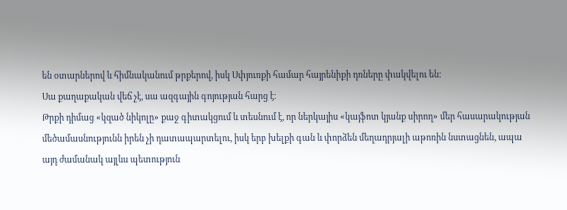են օտարներով և հիմնականում թրքերով, իսկ Սփյուռքի համար հայրենիքի դռները փակվելու են։
Սա քաղաքական վեճ չէ, սա ազգային գոյության հարց է։
Թրքի դիմաց «կզած նիկոլը» քաջ գիտակցում և տեսնում է, որ ներկայիս «կայֆոտ կյանք սիրող» մեր հասարակության մեծամասնությունն իրեն չի դատապարտելու, իսկ երբ խելքի գան և փորձեն մեղադրյալի աթոռին նստացնեն, ապա այդ ժամանակ այլևս պետություն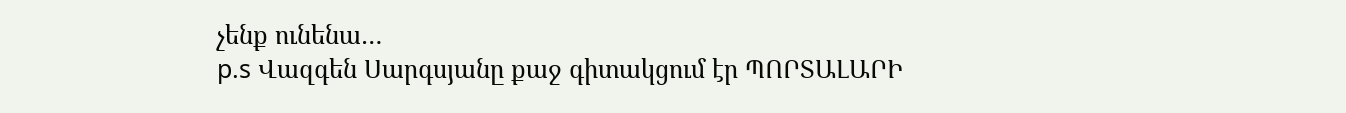չենք ունենա…
p.s Վազգեն Սարգսյանը քաջ գիտակցում էր ՊՈՐՏԱԼԱՐԻ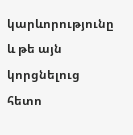կարևորությունը և թե այն կորցնելուց հետո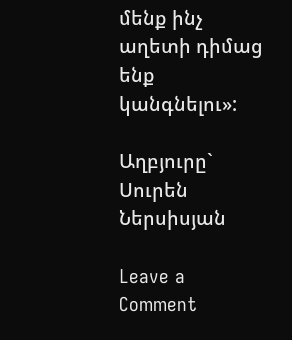մենք ինչ աղետի դիմաց ենք կանգնելու»:

Աղբյուրը`   Սուրեն Ներսիսյան

Leave a Comment